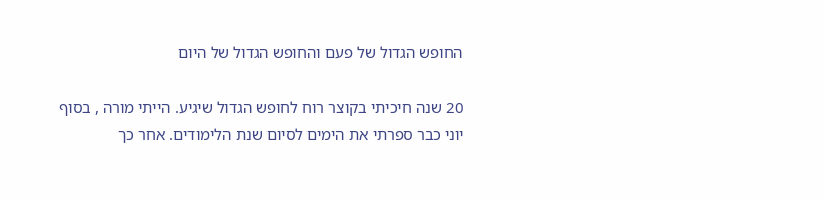החופש הגדול של פעם והחופש הגדול של היום

20 שנה חיכיתי בקוצר רוח לחופש הגדול שיגיע. הייתי מורה , בסוף יוני כבר ספרתי את הימים לסיום שנת הלימודים. אחר כך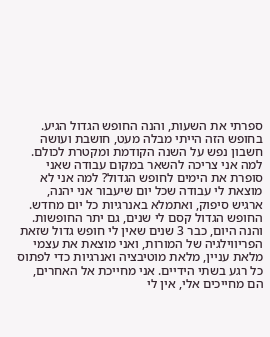ספרתי את השעות, והנה החופש הגדול הגיע. בחופש הזה הייתי מבלה מעט, חושבת ועושה חשבון נפש על השנה הקודמת ומקטרת לכולם. למה אני צריכה להשאר במקום עבודה שאני סופרת את הימים לחופש הגדול? למה אני לא מוצאת לי עבודה שכל יום שיעבור אני יהנה, ארגיש סיפוק, ואתמלא באנרגיות כל יום מחדש. החופש הגדול קסם לי שנים, גם יתר החופשות.
והנה היום, כבר 3 שנים שאין לי חופש גדול שזאת הפריווילגיה של המורות, ואני מוצאת את עצמי מלאת עניין, מלאת מוטיבציה ואנרגיות כדי לפתוס כל רגע בשתי הידיים. אני מחייכת אל האחרים, הם מחייכים אלי, אין לי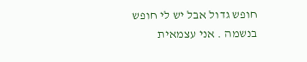חופש גדול אבל יש לי חופש בנשמה . אני עצמאית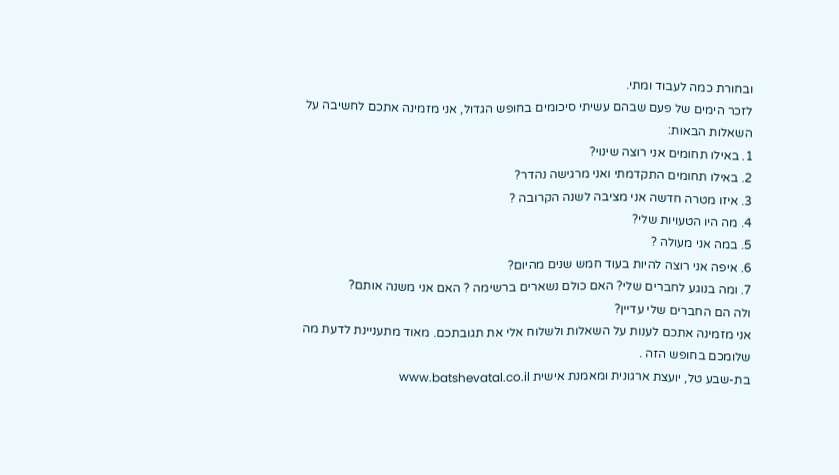ובחורת כמה לעבוד ומתי.
לזכר הימים של פעם שבהם עשיתי סיכומים בחופש הגדול, אני מזמינה אתכם לחשיבה על השאלות הבאות:
1. באילו תחומים אני רוצה שינוי?
2. באילו תחומים התקדמתי ואני מרגישה נהדר?
3. איזו מטרה חדשה אני מציבה לשנה הקרובה ?
4. מה היו הטעויות שלי?
5. במה אני מעולה ?
6. איפה אני רוצה להיות בעוד חמש שנים מהיום?
7. ומה בנוגע לחברים שלי? האם כולם נשארים ברשימה ? האם אני משנה אותם?
ולה הם החברים שלי עדיין?
אני מזמינה אתכם לענות על השאלות ולשלוח אלי את תגובתכם. מאוד מתעניינת לדעת מה שלומכם בחופש הזה .
בת-שבע טל, יועצת ארגונית ומאמנת אישית www.batshevatal.co.il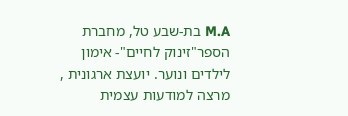M.A בת-שבע טל, מחברת הספר"זינוק לחיים"- אימון לילדים ונוער. יועצת ארגונית , מרצה למודעות עצמית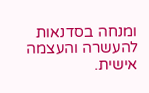ומנחה בסדנאות להעשרה והעצמה אישית.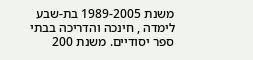משנת 1989-2005 בת-שבע לימדה , חינכה והדריכה בבתי ספר יסודיים. משנת 200